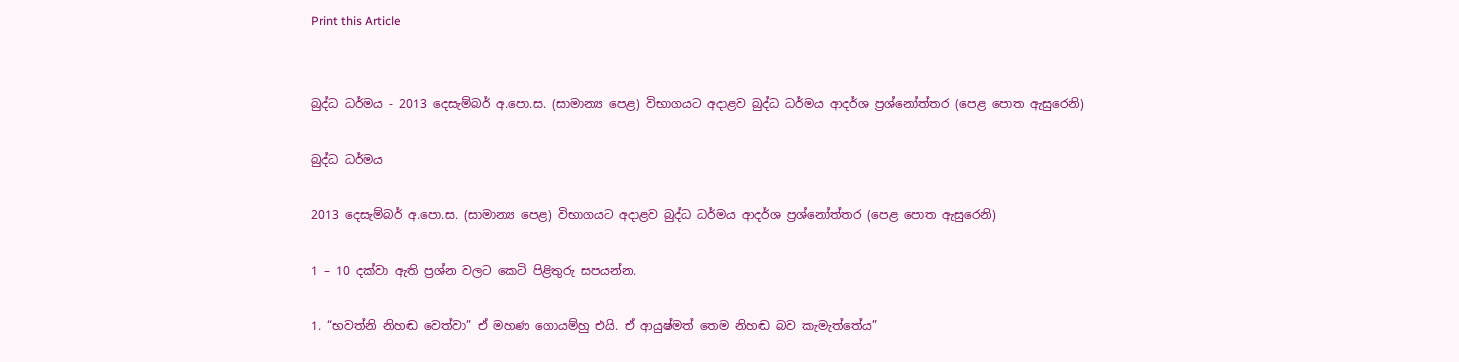Print this Article


බුද්ධ ධර්මය - 2013 දෙසැම්බර් අ.පො.ස. (සාමාන්‍ය පෙළ) විභාගයට අදාළව බුද්ධ ධර්මය ආදර්ශ ප්‍රශ්නෝත්තර (පෙළ පොත ඇසුරෙනි)

බුද්ධ ධර්මය

2013 දෙසැම්බර් අ.පො.ස. (සාමාන්‍ය පෙළ) විභාගයට අදාළව බුද්ධ ධර්මය ආදර්ශ ප්‍රශ්නෝත්තර (පෙළ පොත ඇසුරෙනි)

1 – 10 දක්වා ඇති ප්‍රශ්න වලට කෙටි පිළිතුරු සපයන්න.

1. “භවත්නි නිහඬ වෙත්වා” ඒ මහණ ගොයම්හු එයි. ඒ ආයුෂ්මත් තෙම නිහඬ බව කැමැත්තේය”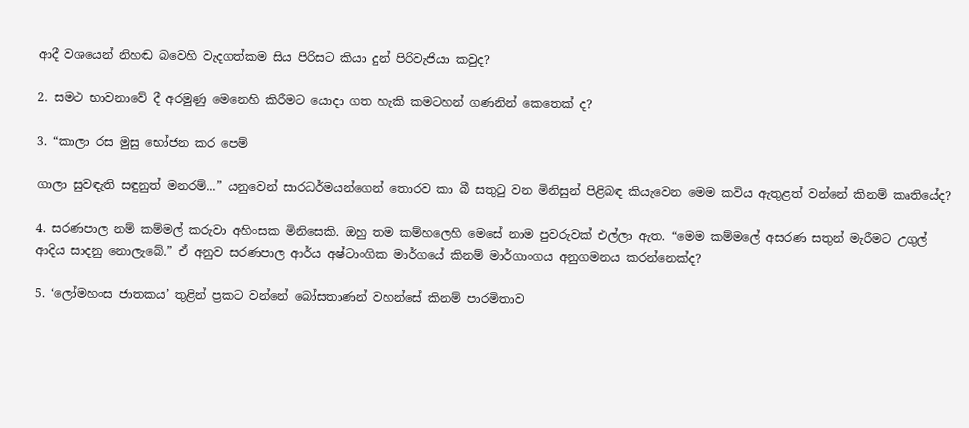ආදී වශයෙන් නිහඬ බවෙහි වැදගත්කම සිය පිරිසට කියා දුන් පිරිවැජියා කවුද?

2. සමථ භාවනාවේ දී අරමුණු මෙනෙහි කිරීමට යොදා ගත හැකි කමටහන් ගණනින් කෙතෙක් ද?

3. “කාලා රස මුසු භෝජන කර පෙම්

ගාලා සුවඳැති සඳුනුත් මනරම්...” යනුවෙන් සාරධර්මයන්ගෙන් තොරව කා බී සතුටු වන මිනිසුන් පිළිබඳ කියැවෙන මෙම කවිය ඇතුළත් වන්නේ කිනම් කෘතියේද?

4. සරණපාල නම් කම්මල් කරුවා අහිංසක මිනිසෙකි. ඔහු තම කම්හලෙහි මෙසේ නාම පුවරුවක් එල්ලා ඇත. “මෙම කම්මලේ අසරණ සතුන් මැරීමට උගුල් ආදිය සාදනු නොලැබේ.” ඒ අනුව සරණපාල ආර්ය අෂ්ටාංගික මාර්ගයේ කිනම් මාර්ගාංගය අනුගමනය කරන්නෙක්ද?

5. ‘ලෝමහංස ජාතකය’ තුළින් ප්‍රකට වන්නේ බෝසතාණන් වහන්සේ කිනම් පාරමිතාව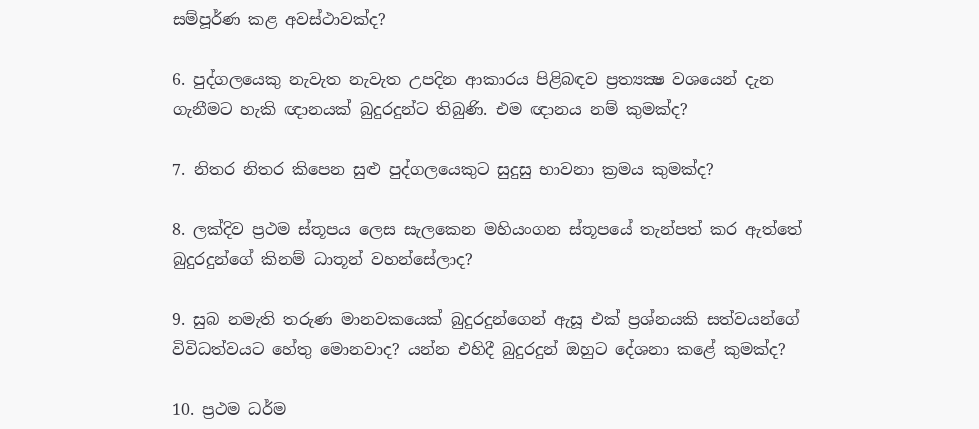සම්පූර්ණ කළ අවස්ථාවක්ද?

6. පුද්ගලයෙකු නැවැත නැවැත උපදින ආකාරය පිළිබඳව ප්‍රත්‍යක්‍ෂ වශයෙන් දැන ගැනීමට හැකි ඥානයක් බුදුරදුන්ට තිබුණි. එම ඥානය නම් කුමක්ද?

7. නිතර නිතර කිපෙන සුළු පුද්ගලයෙකුට සුදුසු භාවනා ක්‍රමය කුමක්ද?

8. ලක්දිව ප්‍රථම ස්තූපය ලෙස සැලකෙන මහියංගන ස්තූපයේ තැන්පත් කර ඇත්තේ බුදුරදුන්ගේ කිනම් ධාතූන් වහන්සේලාද?

9. සුබ නමැති තරුණ මානවකයෙක් බුදුරදුන්ගෙන් ඇසූ එක් ප්‍රශ්නයකි සත්වයන්ගේ විවිධත්වයට හේතු මොනවාද? යන්න එහිදී බුදුරදුන් ඔහුට දේශනා කළේ කුමක්ද?

10. ප්‍රථම ධර්ම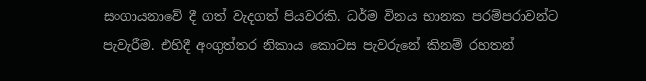සංගායනාවේ දී ගත් වැදගත් පියවරකි. ධර්ම විනය භානක පරම්පරාවන්ට පැවැරීම. එහිදී අංගුත්තර නිකාය කොටස පැවරුනේ කිනම් රහතන්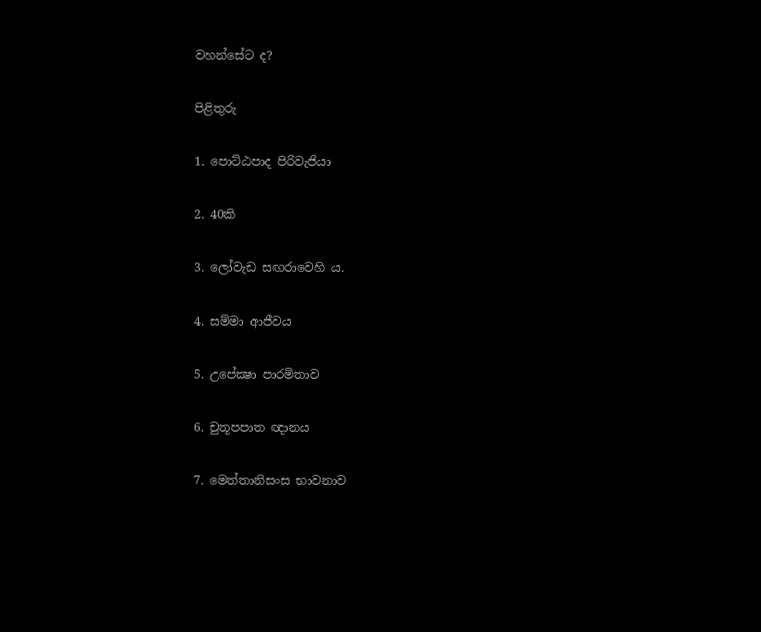වහන්සේට ද?

පිළිතුරු

1. පොට්ඨපාද පිරිවැජියා

2. 40කි

3. ලෝවැඩ සඟරාවෙහි ය.

4. සම්මා ආජීවය

5. උපේක්‍ෂා පාරමිතාව

6. චුතූපපාත ඥානය

7. මෙත්තානිසංස භාවනාව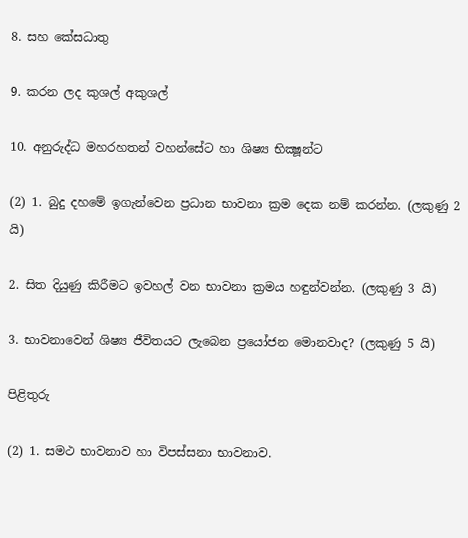8. සහ කේසධාතු

9. කරන ලද කුශල් අකුශල්

10. අනුරුද්ධ මහරහතන් වහන්සේට හා ශිෂ්‍ය භික්‍ෂූන්ට

(2) 1. බුදු දහමේ ඉගැන්වෙන ප්‍රධාන භාවනා ක්‍රම දෙක නම් කරන්න. (ලකුණු 2 යි)

2. සිත දියුණු කිරීමට ඉවහල් වන භාවනා ක්‍රමය හඳුන්වන්න. (ලකුණු 3 යි)

3. භාවනාවෙන් ශිෂ්‍ය ජීවිතයට ලැබෙන ප්‍රයෝජන මොනවාද? (ලකුණු 5 යි)

පිළිතුරු

(2) 1. සමථ භාවනාව හා විපස්සනා භාවනාව.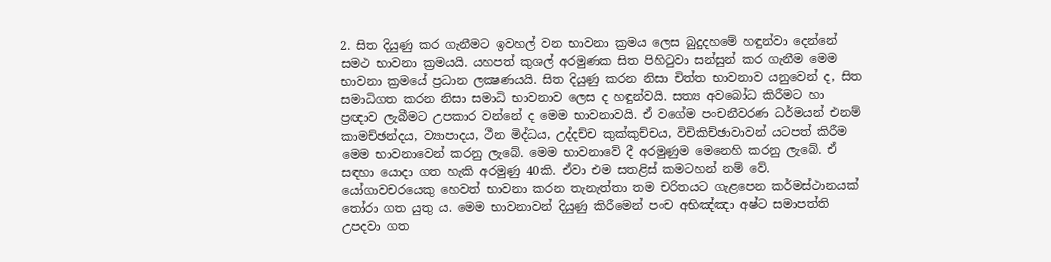2. සිත දියුණු කර ගැනීමට ඉවහල් වන භාවනා ක්‍රමය ලෙස බුදුදහමේ හඳුන්වා දෙන්නේ සමථ භාවනා ක්‍රමයයි. යහපත් කුශල් අරමුණක සිත පිහිටුවා සන්සුන් කර ගැනීම මෙම භාවනා ක්‍රමයේ ප්‍රධාන ලක්‍ෂණයයි. සිත දියුණු කරන නිසා චිත්ත භාවනාව යනුවෙන් ද, සිත සමාධිගත කරන නිසා සමාධි භාවනාව ලෙස ද හඳුන්වයි. සත්‍ය අවබෝධ කිරීමට හා ප්‍රඥාව ලැබීමට උපකාර වන්නේ ද මෙම භාවනාවයි. ඒ වගේම පංචනීවරණ ධර්මයන් එනම් කාමච්ඡන්දය, ව්‍යාපාදය, ථීන මිද්ධය, උද්දච්ච කුක්කුච්චය, විචිකිච්ඡාවාවන් යටපත් කිරීම මෙම භාවනාවෙන් කරනු ලැබේ. මෙම භාවනාවේ දී අරමුණුම මෙනෙහි කරනු ලැබේ. ඒ සඳහා යොදා ගත හැකි අරමුණු 40කි. ඒවා එම සතළිස් කමටහන් නම් වේ. යෝගාවචරයෙකු හෙවත් භාවනා කරන තැනැත්තා තම චරිතයට ගැළපෙන කර්මස්ථානයක් තෝරා ගත යුතු ය. මෙම භාවනාවන් දියුණු කිරීමෙන් පංච අභිඤ්ඤා අෂ්ට සමාපත්ති උපදවා ගත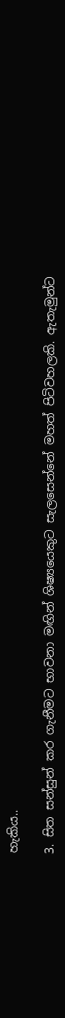හැකිය..

3. සිත සන්සුන් කර ගැනීමට භාවනා මඟින් ශිෂ්‍යයෙකුට සැලසෙන්නේ මහත් පිටිවහලකි. ඇතැමුන්ට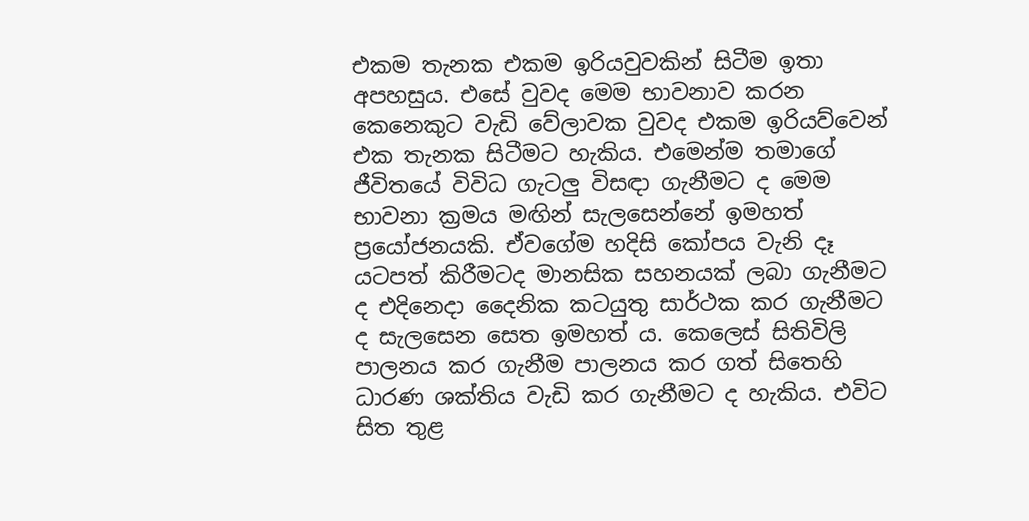එකම තැනක එකම ඉරියවුවකින් සිටීම ඉතා අපහසුය. එසේ වුවද මෙම භාවනාව කරන කෙනෙකුට වැඩි වේලාවක වුවද එකම ඉරියව්වෙන් එක තැනක සිටීමට හැකිය. එමෙන්ම තමාගේ ජීවිතයේ විවිධ ගැටලු විසඳා ගැනීමට ද මෙම භාවනා ක්‍රමය මඟින් සැලසෙන්නේ ඉමහත් ප්‍රයෝජනයකි. ඒවගේම හදිසි කෝපය වැනි දෑ යටපත් කිරීමටද මානසික සහනයක් ලබා ගැනීමට ද එදිනෙදා දෛනික කටයුතු සාර්ථක කර ගැනීමට ද සැලසෙන සෙත ඉමහත් ය. කෙලෙස් සිතිවිලි පාලනය කර ගැනීම පාලනය කර ගත් සිතෙහි ධාරණ ශක්තිය වැඩි කර ගැනීමට ද හැකිය. එවිට සිත තුළ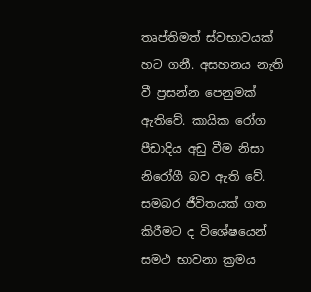තෘප්තිමත් ස්වභාවයක් හට ගනී. අසහනය නැති වී ප්‍රසන්න පෙනුමක් ඇතිවේ. කායික රෝග පීඩාදිය අඩු වීම නිසා නිරෝගී බව ඇති වේ. සමබර ජීවිතයක් ගත කිරීමට ද විශේෂයෙන් සමථ භාවනා ක්‍රමය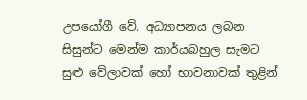උපයෝගී වේ. අධ්‍යාපනය ලබන සිසුන්ට මෙන්ම කාර්යබහුල සැමට සුළු වේලාවක් හෝ භාවනාවක් තුළින්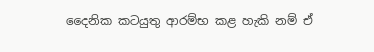දෛනික කටයුතු ආරම්භ කළ හැකි නම් ඒ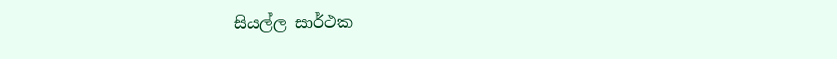සියල්ල සාර්ථක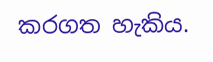කරගත හැකිය.